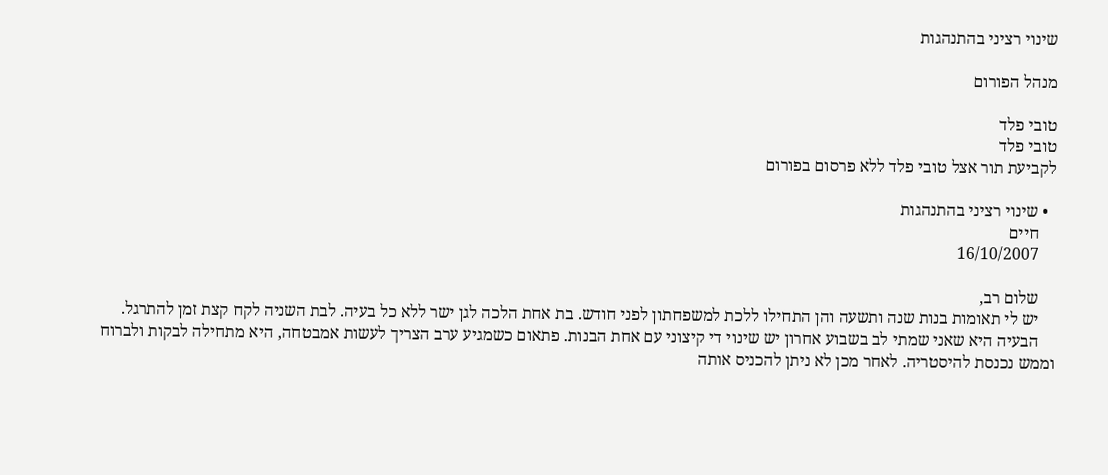שינוי רציני בהתנהגות

מנהל הפורום

טובי פלד
טובי פלד
לקביעת תור אצל טובי פלד ללא פרסום בפורום

  • שינוי רציני בהתנהגות
    חיים
    16/10/2007

    שלום רב,
    יש לי תאומות בנות שנה ותשעה והן התחילו ללכת למשפחתון לפני חודש. בת אחת הלכה לגן ישר ללא כל בעיה. לבת השניה לקח קצת זמן להתרגל.
    הבעיה היא שאני שמתי לב בשבוע אחרון יש שינוי די קיצוני עם אחת הבנות. פתאום כשמגיע ערב הצריך לעשות אמבטחה, היא מתחילה לבקות ולברוח וממש נכנסת להיסטריה. לאחר מכן לא ניתן להכניס אותה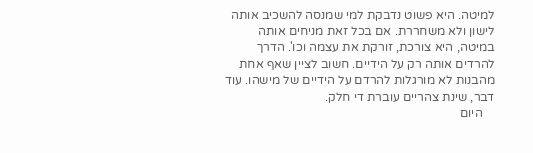למיטה. היא פשוט נדבקת למי שמנסה להשכיב אותה לישון ולא משחררת. אם בכל זאת מניחים אותה במיטה, היא צורכת, זורקת את עצמה וכו'. הדרך להרדים אותה רק על הידיים. חשוב לציין שאף אחת מהבנות לא מורגלות להרדם על הידיים של מישהו. עוד דבר, שינת צהריים עוברת די חלק.
    היום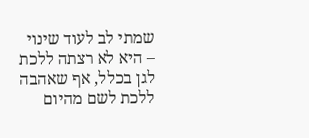שמתי לב לעוד שינוי – היא לא רצתה ללכת לגן בכלל, אף שאהבה ללכת לשם מהיום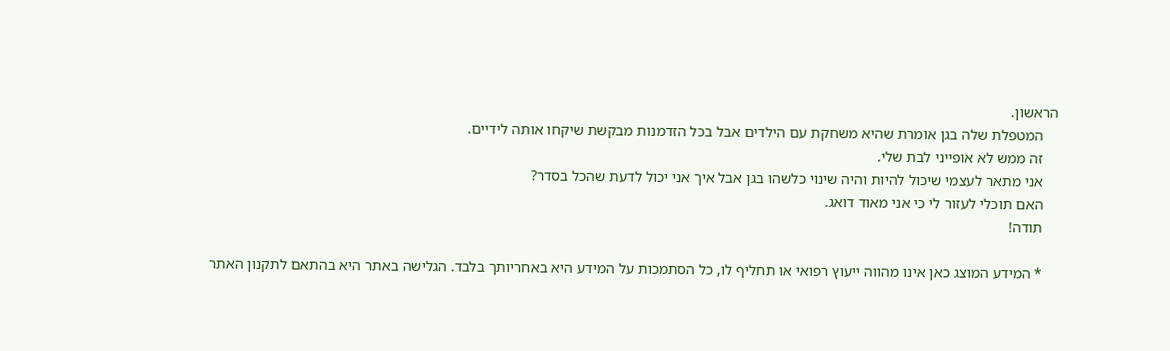הראשון.
    המטפלת שלה בגן אומרת שהיא משחקת עם הילדים אבל בכל הזדמנות מבקשת שיקחו אותה לידיים.
    זה ממש לא אופייני לבת שלי.
    אני מתאר לעצמי שיכול להיות והיה שינוי כלשהו בגן אבל איך אני יכול לדעת שהכל בסדר?
    האם תוכלי לעזור לי כי אני מאוד דואג.
    תודה!

    * המידע המוצג כאן אינו מהווה ייעוץ רפואי או תחליף לו, כל הסתמכות על המידע היא באחריותך בלבד. הגלישה באתר היא בהתאם לתקנון האתר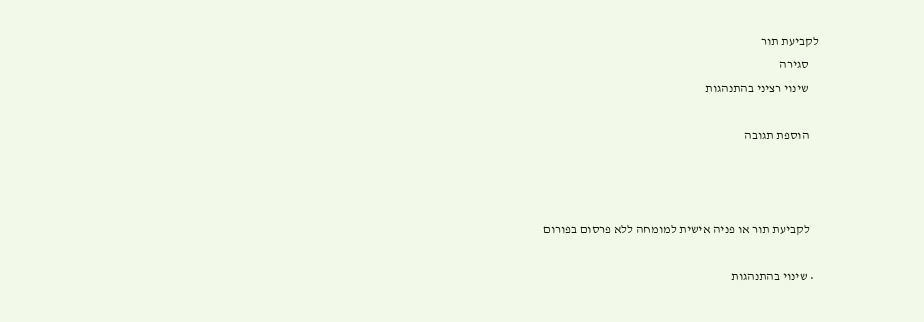לקביעת תור
    סגירה
    שינוי רציני בהתנהגות

    הוספת תגובה



    לקביעת תור או פניה אישית למומחה ללא פרסום בפורום

  • שינוי בהתנהגות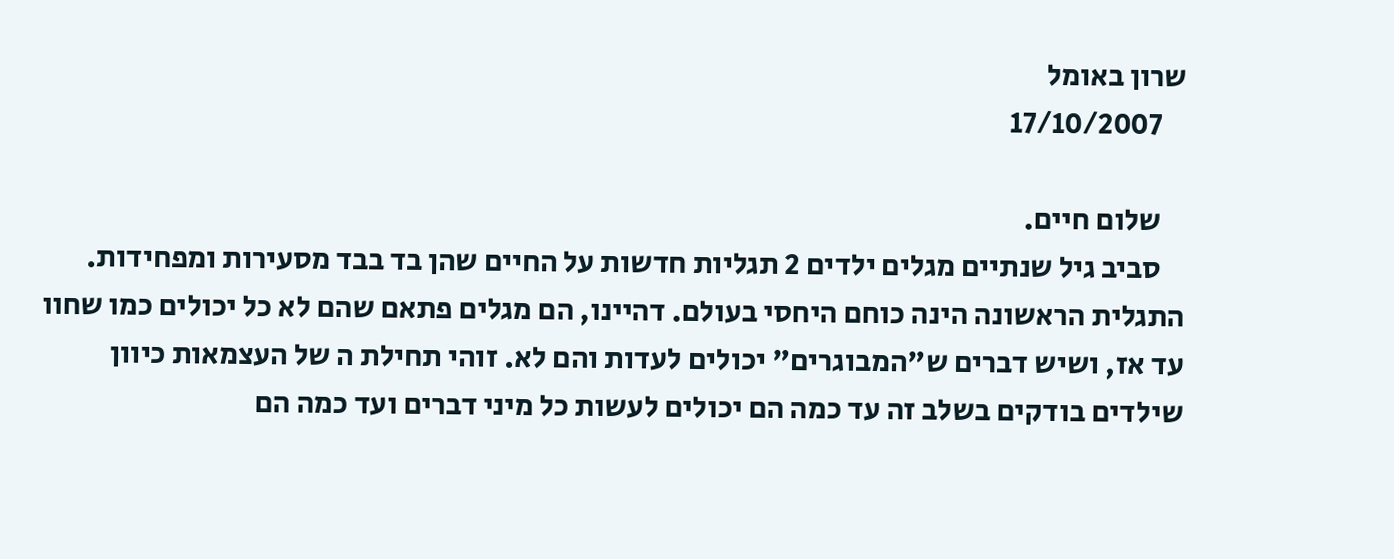שרון באומל
    17/10/2007

    שלום חיים.
    סביב גיל שנתיים מגלים ילדים 2 תגליות חדשות על החיים שהן בד בבד מסעירות ומפחידות. התגלית הראשונה הינה כוחם היחסי בעולם. דהיינו, הם מגלים פתאם שהם לא כל יכולים כמו שחוו עד אז, ושיש דברים ש"המבוגרים" יכולים לעדות והם לא. זוהי תחילת ה של העצמאות כיוון שילדים בודקים בשלב זה עד כמה הם יכולים לעשות כל מיני דברים ועד כמה הם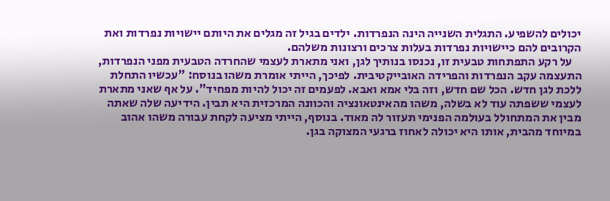יכולים להשפיע. התגלית השנייה הינה הנפרדות. ילדים בגיל זה מגלים את היותם יישויות נפרדות ואת הקרובים להם כיישויות נפרדות בעלות צרכים ורצונות משלהם.
    על רקע התפתחות טבעית זו, נכנסו בנותיך לגן, ואני מתארת לעצמי שהחרדה הטבעית מפני הנפרדות, התעצמה עקב הנפרדות והפרידה האובייקטיבית. לפיכך, הייתי אומרת משהו בנוסח: "עכשיו התחלת ללכת לגן חדש. הכל שם חדש, וזה בלי אמא ואבא. לפעמים זה יכול להיות מפחיד". על אף שאני מתארת לעצמי ששפתה עוד לא בשלה, משהו מהאינטאונציה והכוונה המרכזית היא תבין. הידיעה שלה שאתה מבין את המתחולל בעולמה הפנימי תעזור לה מאוד. בנוסף, הייתי מציעה לקחת עבורה משהו אהוב במיוחד מהבית, אותו היא יכולה לאחוז ברגעי המצוקה בגן.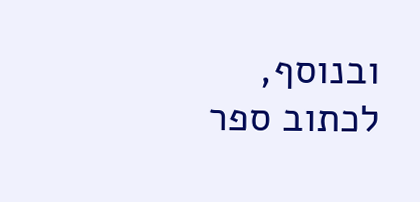ובנוסף, לכתוב ספר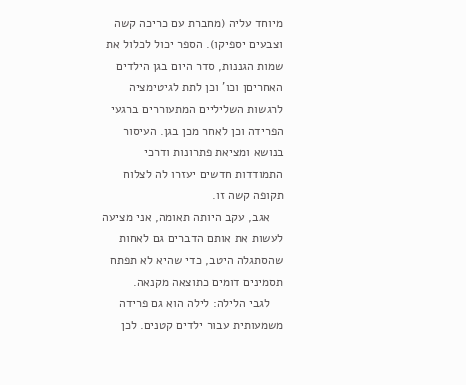מיוחד עליה (מחברת עם כריכה קשה וצבעים יספיקו). הספר יכול לכלול את שמות הגננות, סדר היום בגן הילדים האחריםן וכו' וכן לתת לגיטימציה לרגשות השליליים המתעוררים ברגעי הפרידה וכן לאחר מכן בגן. העיסור בנושא ומציאת פתרונות ודרכי התמודדות חדשים יעזרו לה לצלוח תקופה קשה זו.
    אגב, עקב היותה תאומה, אני מציעה לעשות את אותם הדברים גם לאחות שהסתגלה היטב, כדי שהיא לא תפתח תסמינים דומים כתוצאה מקנאה.
    לגבי הלילה: לילה הוא גם פרידה משמעותית עבור ילדים קטנים. לכן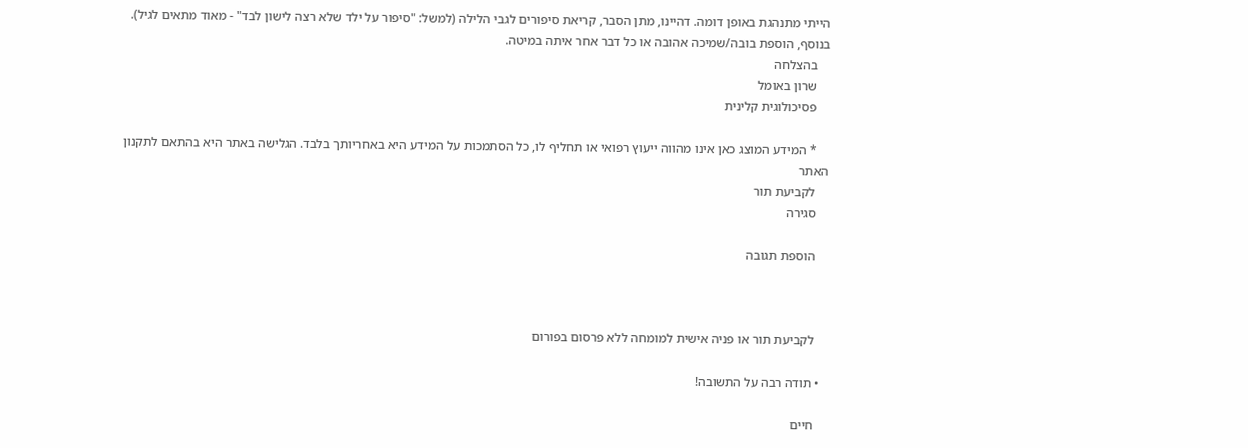הייתי מתנהגת באופן דומה. דהיינו, מתן הסבר, קריאת סיפורים לגבי הלילה (למשל: "סיפור על ילד שלא רצה לישון לבד" - מאוד מתאים לגיל). בנוסף, הוספת בובה/שמיכה אהובה או כל דבר אחר איתה במיטה.
    בהצלחה
    שרון באומל
    פסיכולוגית קלינית

    * המידע המוצג כאן אינו מהווה ייעוץ רפואי או תחליף לו, כל הסתמכות על המידע היא באחריותך בלבד. הגלישה באתר היא בהתאם לתקנון האתר
    לקביעת תור
    סגירה

    הוספת תגובה



    לקביעת תור או פניה אישית למומחה ללא פרסום בפורום

  • תודה רבה על התשובה!

    חיים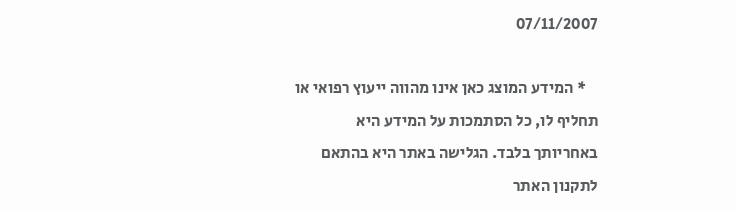07/11/2007

    * המידע המוצג כאן אינו מהווה ייעוץ רפואי או תחליף לו, כל הסתמכות על המידע היא באחריותך בלבד. הגלישה באתר היא בהתאם לתקנון האתר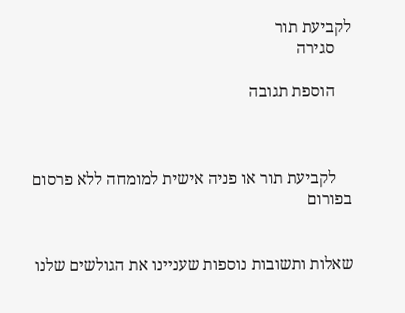לקביעת תור
    סגירה

    הוספת תגובה



    לקביעת תור או פניה אישית למומחה ללא פרסום בפורום


שאלות ותשובות נוספות שעניינו את הגולשים שלנו